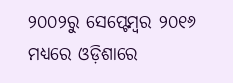୨୦୦୨ରୁ ସେପ୍ଟେମ୍ୱର ୨୦୧୬ ମଧ୍ୟରେ ଓଡ଼ିଶାରେ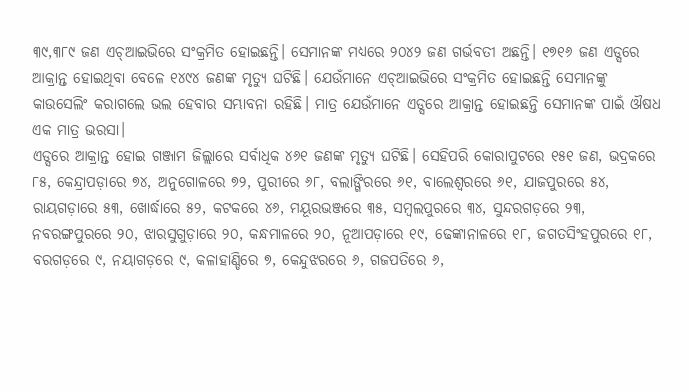୩୯,୩୮୯ ଜଣ ଏଚ୍ଆଇଭିରେ ସଂକ୍ରମିତ ହୋଇଛନ୍ତି। ସେମାନଙ୍କ ମଧ୍ୟରେ ୨୦୪୨ ଜଣ ଗର୍ଭବତୀ ଅଛନ୍ତି। ୧୭୧୬ ଜଣ ଏଡ୍ସରେ ଆକ୍ରାନ୍ତ ହୋଇଥିବା ବେଳେ ୧୪୯୪ ଜଣଙ୍କ ମୃତ୍ୟୁ ଘଟିଛି। ଯେଉଁମାନେ ଏଚ୍ଆଇଭିରେ ସଂକ୍ରମିତ ହୋଇଛନ୍ତି ସେମାନଙ୍କୁ କାଉସେଲିଂ କରାଗଲେ ଭଲ ହେବାର ସମ୍ଭାବନା ରହିଛି। ମାତ୍ର ଯେଉଁମାନେ ଏଡ୍ସରେ ଆକ୍ରାନ୍ତ ହୋଇଛନ୍ତି ସେମାନଙ୍କ ପାଇଁ ଔଷଧ ଏକ ମାତ୍ର ଭରସା।
ଏଡ୍ସରେ ଆକ୍ରାନ୍ତ ହୋଇ ଗଞ୍ଜାମ ଜିଲ୍ଲାରେ ସର୍ବାଧିକ ୪୬୧ ଜଣଙ୍କ ମୃତ୍ୟୁ ଘଟିଛି। ସେହିପରି କୋରାପୁଟରେ ୧୫୧ ଜଣ, ଭଦ୍ରକରେ ୮୫, କେନ୍ଦ୍ରାପଡ଼ାରେ ୭୪, ଅନୁଗୋଳରେ ୭୨, ପୁରୀରେ ୬୮, ବଲାଙ୍ଗିରରେ ୬୧, ବାଲେଶ୍ୱରରେ ୬୧, ଯାଜପୁରରେ ୫୪, ରାୟଗଡ଼ାରେ ୫୩, ଖୋର୍ଦ୍ଧାରେ ୫୨, କଟକରେ ୪୬, ମୟୂରଭଞ୍ଜରେ ୩୫, ସମ୍ୱଲପୁରରେ ୩୪, ସୁନ୍ଦରଗଡ଼ରେ ୨୩, ନବରଙ୍ଗପୁରରେ ୨୦, ଝାରସୁଗୁଡ଼ାରେ ୨୦, କନ୍ଧମାଳରେ ୨୦, ନୂଆପଡ଼ାରେ ୧୯, ଢେଙ୍କାନାଳରେ ୧୮, ଜଗତସିଂହପୁରରେ ୧୮, ବରଗଡ଼ରେ ୯, ନୟାଗଡ଼ରେ ୯, କଳାହାଣ୍ଡିରେ ୭, କେନ୍ଦୁଝରରେ ୬, ଗଜପତିରେ ୬,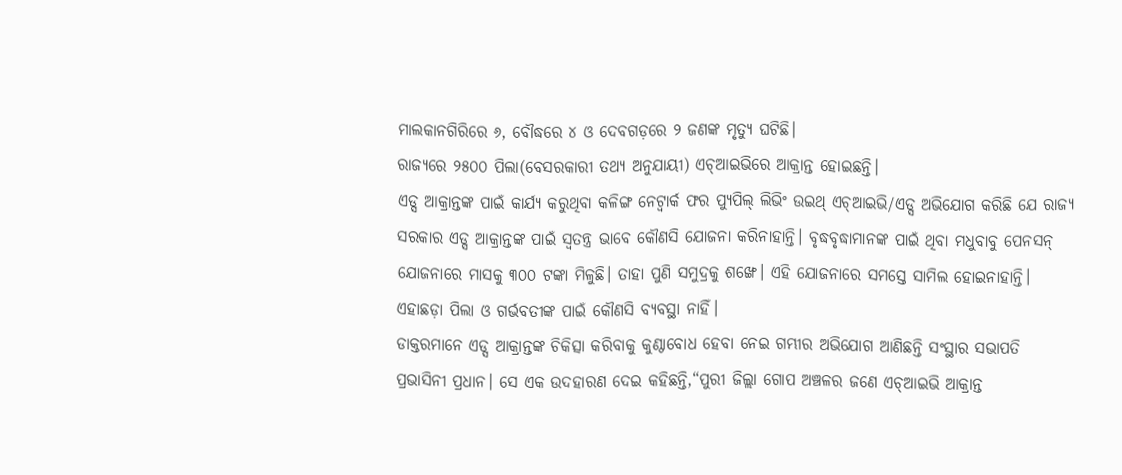ମାଲକାନଗିରିରେ ୬, ବୌଦ୍ଧରେ ୪ ଓ ଦେବଗଡ଼ରେ ୨ ଜଣଙ୍କ ମୃତ୍ୟୁ ଘଟିଛି।
ରାଜ୍ୟରେ ୨୫୦୦ ପିଲା(ବେସରକାରୀ ତଥ୍ୟ ଅନୁଯାୟୀ) ଏଚ୍ଆଇଭିରେ ଆକ୍ରାନ୍ତ ହୋଇଛନ୍ତି।
ଏଡ୍ସ ଆକ୍ରାନ୍ତଙ୍କ ପାଇଁ କାର୍ଯ୍ୟ କରୁଥିବା କଳିଙ୍ଗ ନେଟ୍ୱାର୍କ ଫର ପ୍ୟୁପିଲ୍ ଲିଭିଂ ଉଇଥ୍ ଏଚ୍ଆଇଭି/ଏଡ୍ସ ଅଭିଯୋଗ କରିଛି ଯେ ରାଜ୍ୟ ସରକାର ଏଡ୍ସ ଆକ୍ରାନ୍ତଙ୍କ ପାଇଁ ସ୍ୱତନ୍ତ୍ର ଭାବେ କୌଣସି ଯୋଜନା କରିନାହାନ୍ତି। ବୃଦ୍ଧବୃଦ୍ଧାମାନଙ୍କ ପାଇଁ ଥିବା ମଧୁବାବୁ ପେନସନ୍ ଯୋଜନାରେ ମାସକୁ ୩୦୦ ଟଙ୍କା ମିଳୁଛି। ତାହା ପୁଣି ସମୁଦ୍ରକୁ ଶଙ୍ଖେ। ଏହି ଯୋଜନାରେ ସମସ୍ତେ ସାମିଲ ହୋଇନାହାନ୍ତି। ଏହାଛଡ଼ା ପିଲା ଓ ଗର୍ଭବତୀଙ୍କ ପାଇଁ କୌଣସି ବ୍ୟବସ୍ଥା ନାହିଁ।
ଡାକ୍ତରମାନେ ଏଡ୍ସ ଆକ୍ରାନ୍ତଙ୍କ ଚିକିତ୍ସା କରିବାକୁ କୁଣ୍ଠାବୋଧ ହେବା ନେଇ ଗମ୍ଭୀର ଅଭିଯୋଗ ଆଣିଛନ୍ତି ସଂସ୍ଥାର ସଭାପତି ପ୍ରଭାସିନୀ ପ୍ରଧାନ। ସେ ଏକ ଉଦହାରଣ ଦେଇ କହିଛନ୍ତି,“ପୁରୀ ଜିଲ୍ଲା ଗୋପ ଅଞ୍ଚଳର ଜଣେ ଏଚ୍ଆଇଭି ଆକ୍ରାନ୍ତ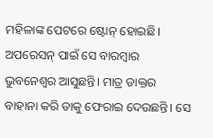ମହିଳାଙ୍କ ପେଟରେ ଷ୍ଟୋନ୍ ହୋଇଛି। ଅପରେସନ୍ ପାଇଁ ସେ ବାରମ୍ୱାର ଭୁବନେଶ୍ୱର ଆସୁଛନ୍ତି। ମାତ୍ର ଡାକ୍ତର ବାହାନା କରି ତାକୁ ଫେରାଇ ଦେଉଛନ୍ତି। ସେ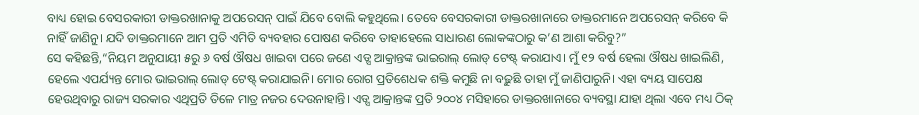ବାଧ୍ୟ ହୋଇ ବେସରକାରୀ ଡାକ୍ତରଖାନାକୁ ଅପରେସନ୍ ପାଇଁ ଯିବେ ବୋଲି କହୁଥିଲେ। ତେବେ ବେସରକାରୀ ଡାକ୍ତରଖାନାରେ ଡାକ୍ତରମାନେ ଅପରେସନ୍ କରିବେ କି ନାହିଁ ଜାଣିନୁ। ଯଦି ଡାକ୍ତରମାନେ ଆମ ପ୍ରତି ଏମିତି ବ୍ୟବହାର ପୋଷଣ କରିବେ ତାହାହେଲେ ସାଧାରଣ ଲୋକଙ୍କଠାରୁ କ’ଣ ଆଶା କରିବୁ?”
ସେ କହିଛନ୍ତି,“ନିୟମ ଅନୁଯାୟୀ ୫ରୁ ୬ ବର୍ଷ ଔଷଧ ଖାଇବା ପରେ ଜଣେ ଏଡ୍ସ ଆକ୍ରାନ୍ତଙ୍କ ଭାଇରାଲ୍ ଲୋଡ୍ ଟେଷ୍ଟ୍ କରାଯାଏ। ମୁଁ ୧୨ ବର୍ଷ ହେଲା ଔଷଧ ଖାଇଲିଣି, ହେଲେ ଏପର୍ଯ୍ୟନ୍ତ ମୋର ଭାଇରାଲ୍ ଲୋଡ୍ ଟେଷ୍ଟ୍ କରାଯାଇନି। ମୋର ରୋଗ ପ୍ରତିଶେଧକ ଶକ୍ତି କମୁଛି ନା ବଢ଼ୁଛି ତାହା ମୁଁ ଜାଣିପାରୁନି। ଏହା ବ୍ୟୟ ସାପେକ୍ଷ ହେଉଥିବାରୁ ରାଜ୍ୟ ସରକାର ଏଥିପ୍ରତି ତିଳେ ମାତ୍ର ନଜର ଦେଉନାହାନ୍ତି। ଏଡ୍ସ ଆକ୍ରାନ୍ତଙ୍କ ପ୍ରତି ୨୦୦୪ ମସିହାରେ ଡାକ୍ତରଖାନାରେ ବ୍ୟବସ୍ଥା ଯାହା ଥିଲା ଏବେ ମଧ୍ୟ ଠିକ୍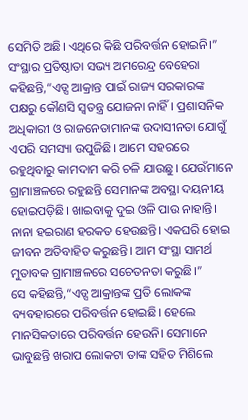ସେମିତି ଅଛି। ଏଥିରେ କିଛି ପରିବର୍ତ୍ତନ ହୋଇନି।”
ସଂସ୍ଥାର ପ୍ରତିଷ୍ଠାତା ସଭ୍ୟ ଅମରେନ୍ଦ୍ର ବେହେରା କହିଛନ୍ତି,“ଏଡ୍ସ ଆକ୍ରାନ୍ତ ପାଇଁ ରାଜ୍ୟ ସରକାରଙ୍କ ପକ୍ଷରୁ କୌଣସି ସ୍ୱତନ୍ତ୍ର ଯୋଜନା ନାହିଁ। ପ୍ରଶାସନିକ ଅଧିକାରୀ ଓ ରାଜନେତାମାନଙ୍କ ଉଦାସୀନତା ଯୋଗୁଁ ଏପରି ସମସ୍ୟା ଉପୁଜିଛି। ଆମେ ସହରରେ ରହୁଥିବାରୁ କାମଦାମ କରି ଚଳି ଯାଉଛୁ। ଯେଉଁମାନେ ଗ୍ରାମାଞ୍ଚଳରେ ରହୁଛନ୍ତି ସେମାନଙ୍କ ଅବସ୍ଥା ଦୟନୀୟ ହୋଇପଡ଼ିଛି। ଖାଇବାକୁ ଦୁଇ ଓଳି ପାଉ ନାହାନ୍ତି। ନାନା ହଇରାଣ ହରକତ ହେଉଛନ୍ତି। ଏକଘରି ହୋଇ ଜୀବନ ଅତିବାହିତ କରୁଛନ୍ତି। ଆମ ସଂସ୍ଥା ସାମର୍ଥ ମୁତାବକ ଗ୍ରାମାଞ୍ଚଳରେ ସଚେତନତା କରୁଛି।”
ସେ କହିଛନ୍ତି,“ଏଡ୍ସ ଆକ୍ରାନ୍ତଙ୍କ ପ୍ରତି ଲୋକଙ୍କ ବ୍ୟବହାରରେ ପରିବର୍ତ୍ତନ ହୋଇଛି। ହେଲେ ମାନସିକତାରେ ପରିବର୍ତ୍ତନ ହେଉନି। ସେମାନେ ଭାବୁଛନ୍ତି ଖରାପ ଲୋକଟା ତାଙ୍କ ସହିତ ମିଶିଲେ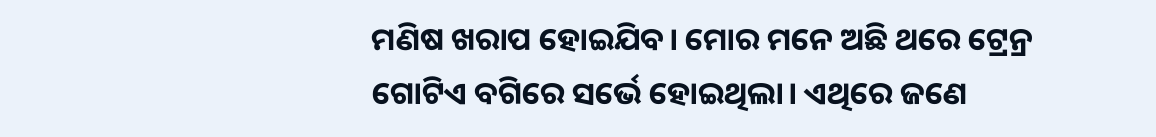ମଣିଷ ଖରାପ ହୋଇଯିବ। ମୋର ମନେ ଅଛି ଥରେ ଟ୍ରେନ୍ର ଗୋଟିଏ ବଗିରେ ସର୍ଭେ ହୋଇଥିଲା। ଏଥିରେ ଜଣେ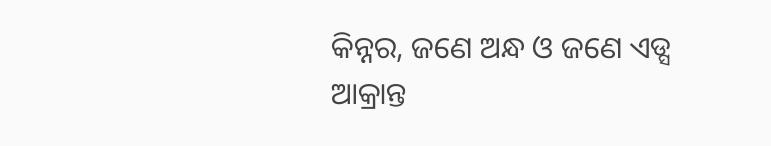କିନ୍ନର, ଜଣେ ଅନ୍ଧ ଓ ଜଣେ ଏଡ୍ସ ଆକ୍ରାନ୍ତ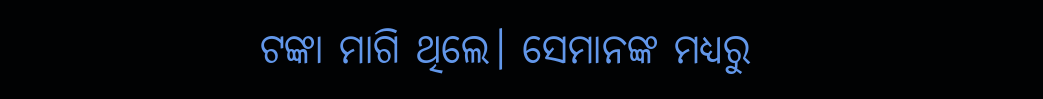ଟଙ୍କା ମାଗି ଥିଲେ। ସେମାନଙ୍କ ମଧ୍ୟରୁ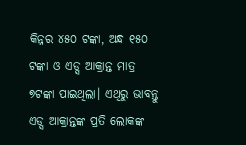କିନ୍ନର ୪୫୦ ଟଙ୍କା, ଅନ୍ଧ ୧୫୦ ଟଙ୍କା ଓ ଏଡ୍ସ ଆକ୍ରାନ୍ତ ମାତ୍ର ୭ଟଙ୍କା ପାଇଥିଲା। ଏଥିରୁ ଭାବନ୍ତୁ ଏଡ୍ସ ଆକ୍ରାନ୍ତଙ୍କ ପ୍ରତି ଲୋକଙ୍କ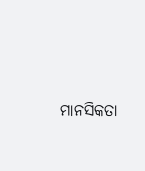ମାନସିକତା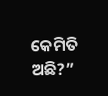କେମିତି ଅଛି?”